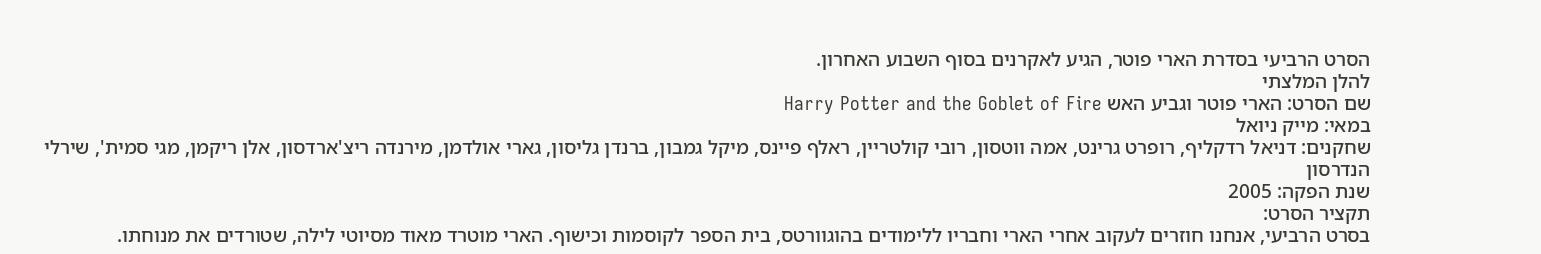הסרט הרביעי בסדרת הארי פוטר, הגיע לאקרנים בסוף השבוע האחרון.
להלן המלצתי
שם הסרט: הארי פוטר וגביע האש Harry Potter and the Goblet of Fire
במאי: מייק ניואל
שחקנים: דניאל רדקליף, רופרט גרינט, אמה ווטסון, רובי קולטריין, ראלף פיינס, מיקל גמבון, ברנדן גליסון, גארי אולדמן, מירנדה ריצ'ארדסון, אלן ריקמן, מגי סמית', שירלי הנדרסון
שנת הפקה: 2005
תקציר הסרט:
בסרט הרביעי, אנחנו חוזרים לעקוב אחרי הארי וחבריו ללימודים בהוגוורטס, בית הספר לקוסמות וכישוף. הארי מוטרד מאוד מסיוטי לילה, שטורדים את מנוחתו.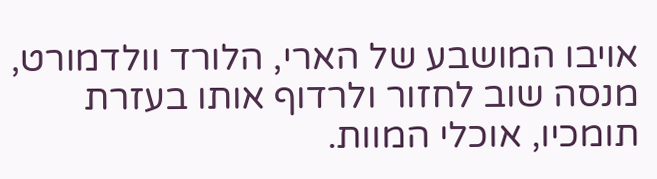אויבו המושבע של הארי, הלורד וולדמורט, מנסה שוב לחזור ולרדוף אותו בעזרת תומכיו, אוכלי המוות.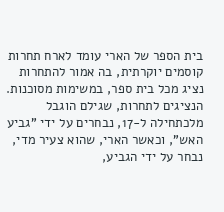בית הספר של הארי עומד לארח תחרות קוסמים יוקרתית, בה אמור להתחרות נציג מכל בית ספר, במשימות מסוכנות. הנציגים לתחרות, שגילם הוגבל מלכתחילה ל-17, נבחרים על ידי "גביע האש", וכאשר הארי, שהוא צעיר מדי, נבחר על ידי הגביע,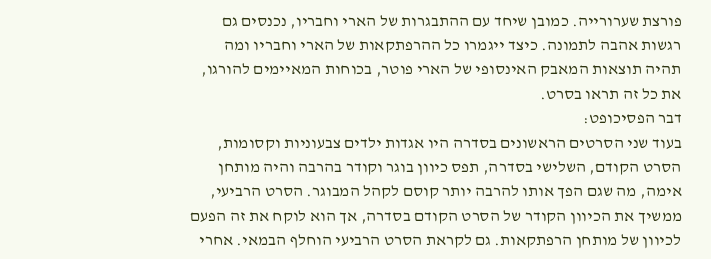פורצת שערורייה. כמובן שיחד עם ההתבגרות של הארי וחבריו, נכנסים גם רגשות אהבה לתמונה. כיצד ייגמרו כל ההרפתקאות של הארי וחבריו ומה תהיה תוצאות המאבק האינסופי של הארי פוטר, בכוחות המאיימים להורגו, את כל זה תראו בסרט.
דבר הפסיכופט:
בעוד שני הסרטים הראשונים בסדרה היו אגדות ילדים צבעוניות וקסומות, הסרט הקודם, השלישי בסדרה, תפס כיוון בוגר וקודר בהרבה והיה מותחן אימה, מה שגם הפך אותו להרבה יותר קוסם לקהל המבוגר. הסרט הרביעי, ממשיך את הכיוון הקודר של הסרט הקודם בסדרה, אך הוא לוקח את זה הפעם לכיוון של מותחן הרפתקאות. גם לקראת הסרט הרביעי הוחלף הבמאי. אחרי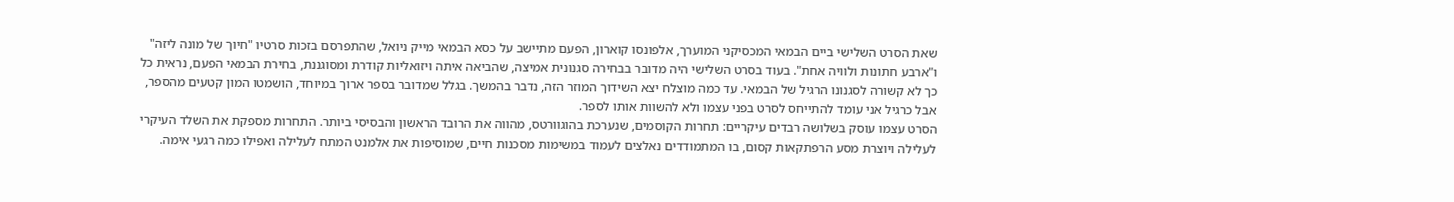שאת הסרט השלישי ביים הבמאי המכסיקני המוערך, אלפונסו קוארון, הפעם מתיישב על כסא הבמאי מייק ניואל, שהתפרסם בזכות סרטיו "חיוך של מונה ליזה" ו"ארבע חתונות ולוויה אחת". בעוד בסרט השלישי היה מדובר בבחירה סגנונית אמיצה, שהביאה איתה ויזואליות קודרת ומסוגננת, בחירת הבמאי הפעם, נראית כל כך לא קשורה לסגנונו הרגיל של הבמאי. עד כמה מוצלח יצא השידוך המוזר הזה, נדבר בהמשך. בגלל שמדובר בספר ארוך במיוחד, הושמטו המון קטעים מהספר, אבל כרגיל אני עומד להתייחס לסרט בפני עצמו ולא להשוות אותו לספר.
הסרט עצמו עוסק בשלושה רבדים עיקריים: תחרות הקוסמים, שנערכת בהוגוורטס, מהווה את הרובד הראשון והבסיסי ביותר. התחרות מספקת את השלד העיקרי לעלילה ויוצרת מסע הרפתקאות קסום, בו המתמודדים נאלצים לעמוד במשימות מסכנות חיים, שמוסיפות את אלמנט המתח לעלילה ואפילו כמה רגעי אימה.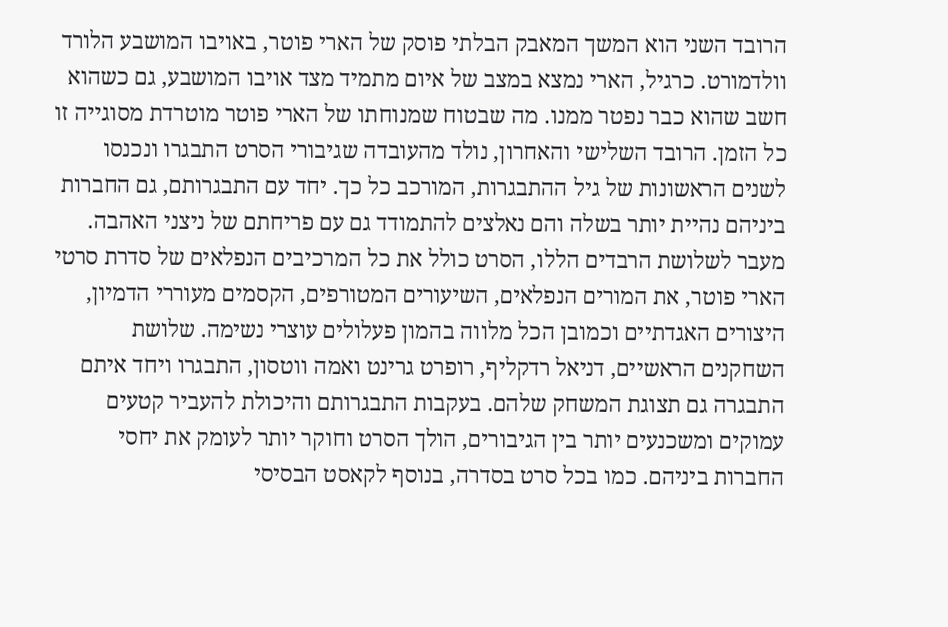הרובד השני הוא המשך המאבק הבלתי פוסק של הארי פוטר, באויבו המושבע הלורד וולדמורט. כרגיל, הארי נמצא במצב של איום מתמיד מצד אויבו המושבע, גם כשהוא חשב שהוא כבר נפטר ממנו. מה שבטוח שמנוחתו של הארי פוטר מוטרדת מסוגייה זו כל הזמן. הרובד השלישי והאחרון, נולד מהעובדה שגיבורי הסרט התבגרו ונכנסו לשנים הראשונות של גיל ההתבגרות, המורכב כל כך. יחד עם התבגרותם, גם החברות ביניהם נהיית יותר בשלה והם נאלצים להתמודד גם עם פריחתם של ניצני האהבה.
מעבר לשלושת הרבדים הללו, הסרט כולל את כל המרכיבים הנפלאים של סדרת סרטי הארי פוטר, את המורים הנפלאים, השיעורים המטורפים, הקסמים מעוררי הדמיון, היצורים האגדתיים וכמובן הכל מלווה בהמון פעלולים עוצרי נשימה. שלושת השחקנים הראשיים, דניאל רדקליף, רופרט גרינט ואמה ווטסון, התבגרו ויחד איתם התבגרה גם תצוגת המשחק שלהם. בעקבות התבגרותם והיכולת להעביר קטעים עמוקים ומשכנעים יותר בין הגיבורים, הולך הסרט וחוקר יותר לעומק את יחסי החברות ביניהם. כמו בכל סרט בסדרה, בנוסף לקאסט הבסיסי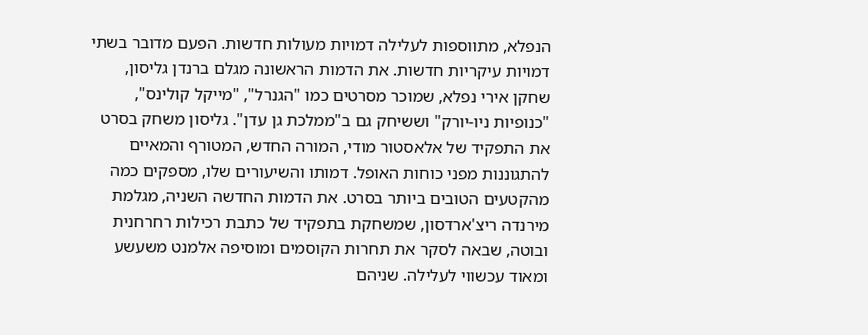הנפלא, מתווספות לעלילה דמויות מעולות חדשות. הפעם מדובר בשתי דמויות עיקריות חדשות. את הדמות הראשונה מגלם ברנדן גליסון, שחקן אירי נפלא, שמוכר מסרטים כמו "הגנרל", "מייקל קולינס", "כנופיות ניו-יורק" וששיחק גם ב"ממלכת גן עדן". גליסון משחק בסרט את התפקיד של אלאסטור מודי, המורה החדש, המטורף והמאיים להתגוננות מפני כוחות האופל. דמותו והשיעורים שלו, מספקים כמה מהקטעים הטובים ביותר בסרט. את הדמות החדשה השניה, מגלמת מירנדה ריצ'ארדסון, שמשחקת בתפקיד של כתבת רכילות רחרחנית ובוטה, שבאה לסקר את תחרות הקוסמים ומוסיפה אלמנט משעשע ומאוד עכשווי לעלילה. שניהם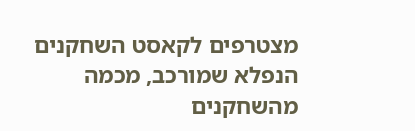מצטרפים לקאסט השחקנים הנפלא שמורכב, מכמה מהשחקנים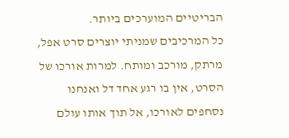הבריטיים המוערכים ביותר.
כל המרכיבים שמניתי יוצרים סרט אפל, מרתק, מורכב ומותח. למרות אורכו של הסרט, אין בו רגע אחד דל ואנחנו נסחפים לאורכו, אל תוך אותו עולם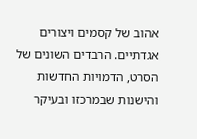אהוב של קסמים ויצורים אגדתיים. הרבדים השונים של הסרט, הדמויות החדשות והישנות שבמרכזו ובעיקר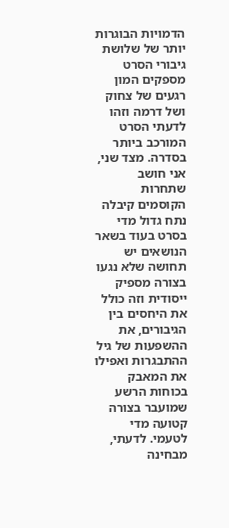הדמויות הבוגרות יותר של שלושת גיבורי הסרט מספקים המון רגעים של צחוק ושל דרמה וזהו לדעתי הסרט המורכב ביותר בסדרה. מצד שני, אני חושב שתחרות הקוסמים קיבלה נתח גדול מדי בסרט בעוד בשאר הנושאים יש תחושה שלא נגעו בצורה מספיק ייסודית וזה כולל את היחסים בין הגיבורים, את ההשפעות של גיל ההתבגרות ואפילו את המאבק בכוחות הרשע שמועבר בצורה קטועה מדי לטעמי. לדעתי, מבחינה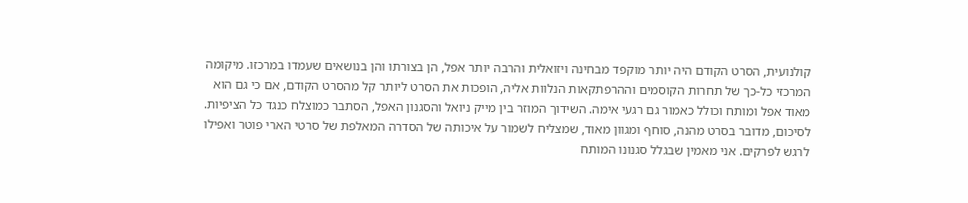קולנועית, הסרט הקודם היה יותר מוקפד מבחינה ויזואלית והרבה יותר אפל, הן בצורתו והן בנושאים שעמדו במרכזו. מיקומה המרכזי כל-כך של תחרות הקוסמים וההרפתקאות הנלוות אליה, הופכות את הסרט ליותר קל מהסרט הקודם, אם כי גם הוא מאוד אפל ומותח וכולל כאמור גם רגעי אימה. השידוך המוזר בין מייק ניואל והסגנון האפל, הסתבר כמוצלח כנגד כל הציפיות.
לסיכום, מדובר בסרט מהנה, סוחף ומגוון מאוד, שמצליח לשמור על איכותה של הסדרה המאלפת של סרטי הארי פוטר ואפילו לרגש לפרקים. אני מאמין שבגלל סגנונו המותח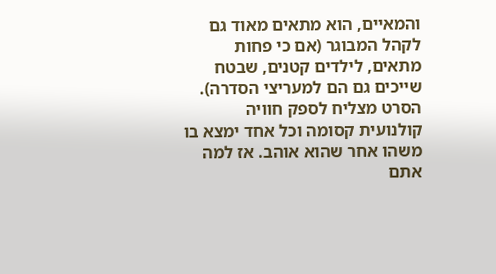והמאיים, הוא מתאים מאוד גם לקהל המבוגר (אם כי פחות מתאים, לילדים קטנים, שבטח שייכים גם הם למעריצי הסדרה). הסרט מצליח לספק חוויה קולנועית קסומה וכל אחד ימצא בו משהו אחר שהוא אוהב. אז למה אתם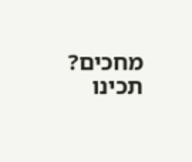מחכים? תכינו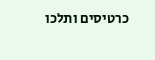כרטיסים ותלכו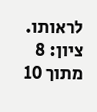לראותו.
ציון: 8 מתוך 10